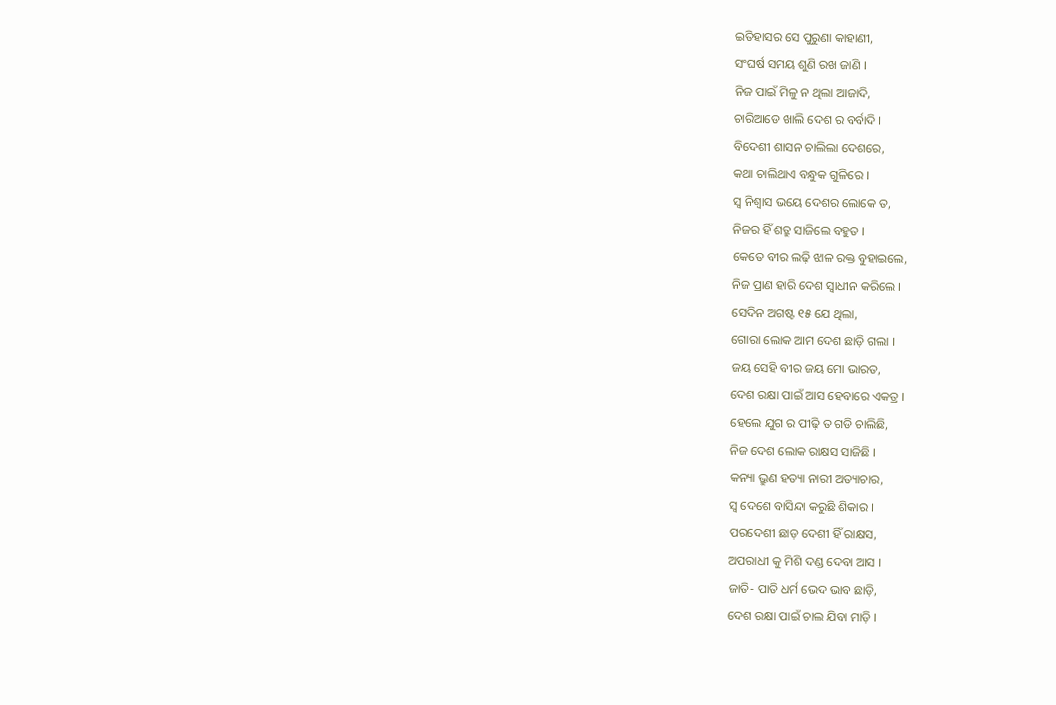ଇତିହାସର ସେ ପୁରୁଣା କାହାଣୀ,
ସଂଘର୍ଷ ସମୟ ଶୁଣି ରଖ ଜାଣି ।
ନିଜ ପାଇଁ ମିଳୁ ନ ଥିଲା ଆଜାଦି,
ଚାରିଆଡେ ଖାଲି ଦେଶ ର ବର୍ବାଦି ।
ବିଦେଶୀ ଶାସନ ଚାଲିଲା ଦେଶରେ,
କଥା ଚାଲିଥାଏ ବନ୍ଧୁକ ଗୁଳିରେ ।
ସ୍ୱ ନିଶ୍ଵାସ ଭୟେ ଦେଶର ଲୋକେ ତ,
ନିଜର ହିଁ ଶତ୍ରୁ ସାଜିଲେ ବହୁତ ।
କେତେ ବୀର ଲଢ଼ି ଝାଳ ରକ୍ତ ବୁହାଇଲେ,
ନିଜ ପ୍ରାଣ ହାରି ଦେଶ ସ୍ଵାଧୀନ କରିଲେ ।
ସେଦିନ ଅଗଷ୍ଟ ୧୫ ଯେ ଥିଲା,
ଗୋରା ଲୋକ ଆମ ଦେଶ ଛାଡ଼ି ଗଲା ।
ଜୟ ସେହି ବୀର ଜୟ ମୋ ଭାରତ,
ଦେଶ ରକ୍ଷା ପାଇଁ ଆସ ହେବାରେ ଏକତ୍ର ।
ହେଲେ ଯୁଗ ର ପୀଢ଼ି ତ ଗଡି ଚାଲିଛି,
ନିଜ ଦେଶ ଲୋକ ରାକ୍ଷସ ସାଜିଛି ।
କନ୍ୟା ଭ୍ରୁଣ ହତ୍ୟା ନାରୀ ଅତ୍ୟାଚାର,
ସ୍ୱ ଦେଶେ ବାସିନ୍ଦା କରୁଛି ଶିକାର ।
ପରଦେଶୀ ଛାଡ଼ ଦେଶୀ ହିଁ ରାକ୍ଷସ,
ଅପରାଧୀ କୁ ମିଶି ଦଣ୍ଡ ଦେବା ଆସ ।
ଜାତି- ପାତି ଧର୍ମ ଭେଦ ଭାବ ଛାଡ଼ି,
ଦେଶ ରକ୍ଷା ପାଇଁ ଚାଲ ଯିବା ମାଡ଼ି ।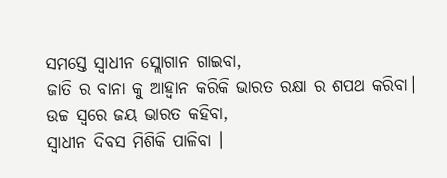ସମସ୍ତେ ସ୍ଵାଧୀନ ସ୍ଲୋଗାନ ଗାଇବା,
ଜାତି ର ବାନା କୁ ଆହ୍ଵାନ କରିକି ଭାରତ ରକ୍ଷା ର ଶପଥ କରିବା।
ଉଚ୍ଚ ସ୍ୱରେ ଜୟ ଭାରତ କହିବା,
ସ୍ଵାଧୀନ ଦିବସ ମିଶିକି ପାଳିବା ।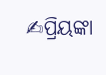✍ପ୍ରିୟଙ୍କା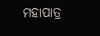ମହାପାତ୍ର